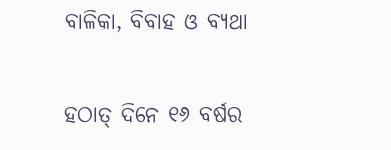ବାଳିକା, ବିବାହ ଓ ବ୍ୟଥା

ହଠାତ୍‌ ଦିନେ ୧୬ ବର୍ଷର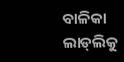ବାଳିକା ଲାଡ୍‌ଲିକୁ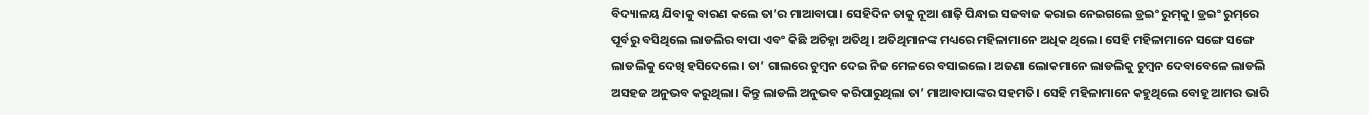ବିଦ୍ୟାଳୟ ଯିବାକୁ ବାରଣ କଲେ ତା’ର ମାଆବାପା। ସେହିଦିନ ତାକୁ ନୂଆ ଶାଢ଼ି ପିନ୍ଧାଇ ସଜବାଜ କରାଇ ନେଇଗଲେ ଡ୍ରଇଂ ରୁମ୍‌କୁ। ଡ୍ରଇଂ ରୁମ୍‌ରେ ପୂର୍ବରୁ ବସିଥିଲେ ଲାଡଲିର ବାପା ଏବଂ କିଛି ଅଚିହ୍ନା ଅତିଥି। ଅତିଥିମାନଙ୍କ ମଧ୍ୟରେ ମହିଳାମାନେ ଅଧିକ ଥିଲେ। ସେହି ମହିଳାମାନେ ସଙ୍ଗେ ସଙ୍ଗେ ଲାଡଲିକୁ ଦେଖି ହସିଦେଲେ। ତା’ ଗାଲରେ ଚୁମ୍ବନ ଦେଇ ନିଜ ମେଳରେ ବସାଇଲେ। ଅଜଣା ଲୋକମାନେ ଲାଡଲିକୁ ଚୁମ୍ବନ ଦେବାବେଳେ ଲାଡଲି ଅସହଜ ଅନୁଭବ କରୁଥିଲା। କିନ୍ତୁ ଲାଡଲି ଅନୁଭବ କରିପାରୁଥିଲା ତା’ ମାଆବାପାଙ୍କର ସହମତି। ସେହି ମହିଳାମାନେ କହୁଥିଲେ ବୋହୂ ଆମର ଭାରି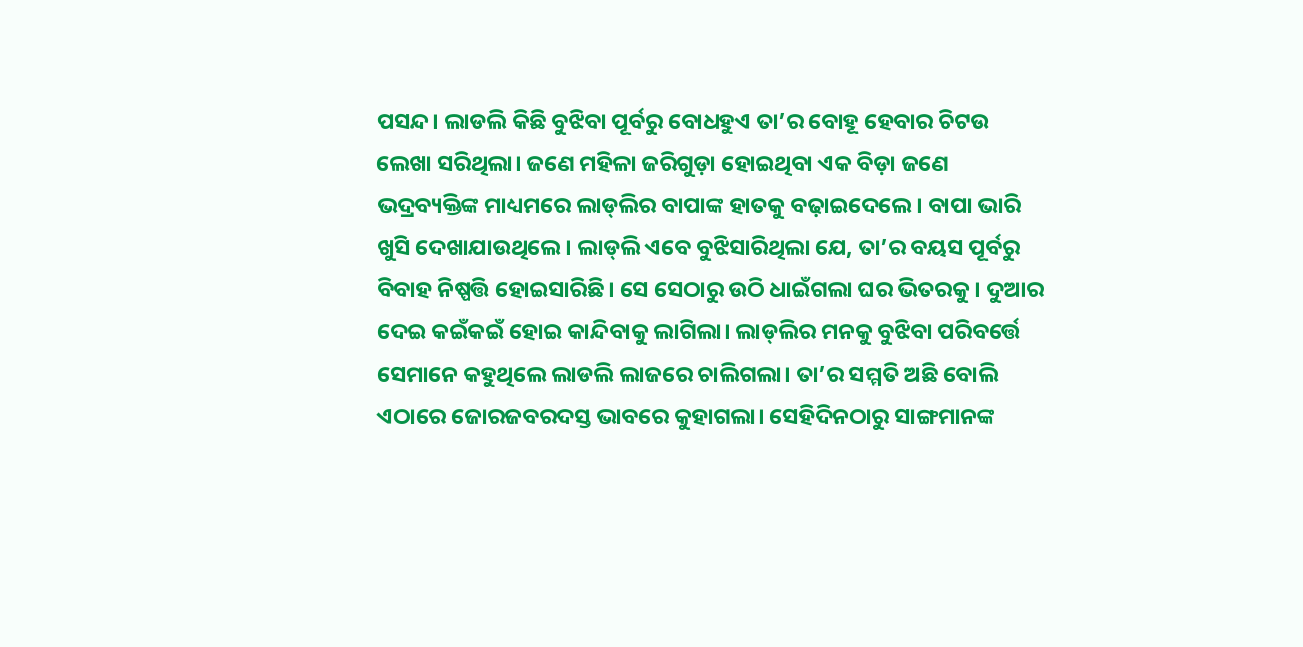ପସନ୍ଦ। ଲାଡଲି କିଛି ବୁଝିବା ପୂର୍ବରୁ ବୋଧହୁଏ ତା’ର ବୋହୂ ହେବାର ଚିଟଉ ଲେଖା ସରିଥିଲା। ଜଣେ ମହିଳା ଜରିଗୁଡ଼ା ହୋଇଥିବା ଏକ ବିଡ଼ା ଜଣେ ଭଦ୍ରବ୍ୟକ୍ତିଙ୍କ ମାଧ୍ୟମରେ ଲାଡ୍‌ଲିର ବାପାଙ୍କ ହାତକୁ ବଢ଼ାଇଦେଲେ। ବାପା ଭାରି ଖୁସି ଦେଖାଯାଉଥିଲେ। ଲାଡ୍‌ଲି ଏବେ ବୁଝିସାରିଥିଲା ଯେ, ତା’ର ବୟସ ପୂର୍ବରୁ ବିବାହ ନିଷ୍ପତ୍ତି ହୋଇସାରିଛି। ସେ ସେଠାରୁ ଉଠି ଧାଇଁଗଲା ଘର ଭିତରକୁ। ଦୁଆର ଦେଇ କଇଁକଇଁ ହୋଇ କାନ୍ଦିବାକୁ ଲାଗିଲା। ଲାଡ୍‌ଲିର ମନକୁ ବୁଝିବା ପରିବର୍ତ୍ତେ ସେମାନେ କହୁଥିଲେ ଲାଡଲି ଲାଜରେ ଚାଲିଗଲା। ତା’ର ସମ୍ମତି ଅଛି ବୋଲି ଏଠାରେ ଜୋରଜବରଦସ୍ତ ଭାବରେ କୁହାଗଲା। ସେହିଦିନଠାରୁ ସାଙ୍ଗମାନଙ୍କ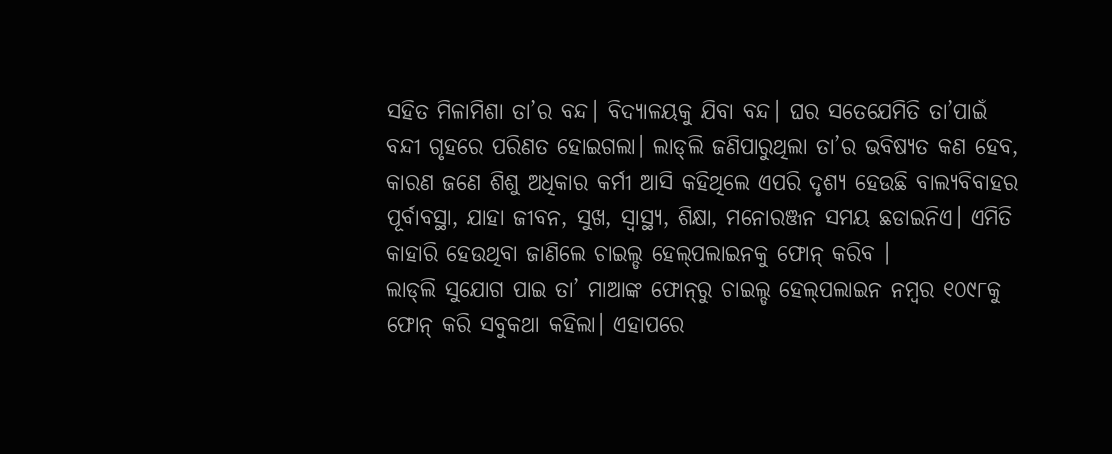ସହିତ ମିଳାମିଶା ତା’ର ବନ୍ଦ। ବିଦ୍ୟାଳୟକୁ ଯିବା ବନ୍ଦ। ଘର ସତେଯେମିତି ତା’ପାଇଁ ବନ୍ଦୀ ଗୃହରେ ପରିଣତ ହୋଇଗଲା। ଲାଡ୍‌ଲି ଜଣିପାରୁଥିଲା ତା’ର ଭବିଷ୍ୟତ କଣ ହେବ, କାରଣ ଜଣେ ଶିଶୁ ଅଧିକାର କର୍ମୀ ଆସି କହିଥିଲେ ଏପରି ଦୃଶ୍ୟ ହେଉଛି ବାଲ୍ୟବିବାହର ପୂର୍ବାବସ୍ଥା, ଯାହା ଜୀବନ, ସୁଖ, ସ୍ବାସ୍ଥ୍ୟ, ଶିକ୍ଷା, ମନୋରଞ୍ଜନ ସମୟ ଛଡାଇନିଏ। ଏମିତି କାହାରି ହେଉଥିବା ଜାଣିଲେ ଚାଇଲ୍ଡ ହେଲ୍‌ପଲାଇନକୁ ଫୋନ୍‌ କରିବ ।
ଲାଡ୍‌ଲି ସୁଯୋଗ ପାଇ ତା’ ମାଆଙ୍କ ଫୋନ୍‌ରୁ ଚାଇଲ୍ଡ ହେଲ୍‌ପଲାଇନ ନମ୍ବର ୧୦୯୮କୁ ଫୋନ୍‌ କରି ସବୁକଥା କହିଲା। ଏହାପରେ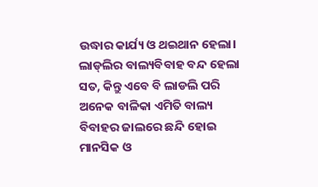ଉଦ୍ଧାର କାର୍ଯ୍ୟ ଓ ଥଇଥାନ ହେଲା। ଲାଡ୍‌ଲିର ବାଲ୍ୟବିବାହ ବନ୍ଦ ହେଲା ସତ, କିନ୍ତୁ ଏବେ ବି ଲାଡଲି ପରି ଅନେକ ବାଳିକା ଏମିତି ବାଲ୍ୟ ବିବାହର ଜାଲରେ ଛନ୍ଦି ହୋଇ ମାନସିକ ଓ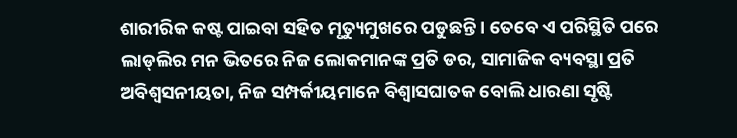ଶାରୀରିକ କଷ୍ଟ ପାଇବା ସହିତ ମୃତ୍ୟୁମୁଖରେ ପଡୁଛନ୍ତି। ତେବେ ଏ ପରିସ୍ଥିତି ପରେ ଲାଡ୍‌ଲିର ମନ ଭିତରେ ନିଜ ଲୋକମାନଙ୍କ ପ୍ରତି ଡର, ସାମାଜିକ ବ୍ୟବସ୍ଥା ପ୍ରତି ଅବିଶ୍ୱସନୀୟତା, ନିଜ ସମ୍ପର୍କୀୟମାନେ ବିଶ୍ୱାସଘାତକ ବୋଲି ଧାରଣା ସୃଷ୍ଟି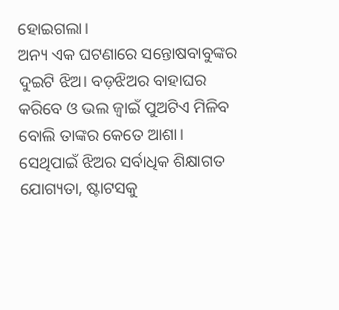ହୋଇଗଲା।
ଅନ୍ୟ ଏକ ଘଟଣାରେ ସନ୍ତୋଷବାବୁଙ୍କର ଦୁଇଟି ଝିଅ। ବଡ଼ଝିଅର ବାହାଘର କରିବେ ଓ ଭଲ ଜ୍ୱାଇଁ ପୁଅଟିଏ ମିଳିବ ବୋଲି ତାଙ୍କର କେତେ ଆଶା। ସେଥିପାଇଁ ଝିଅର ସର୍ବାଧିକ ଶିକ୍ଷାଗତ ଯୋଗ୍ୟତା, ଷ୍ଟାଟସକୁ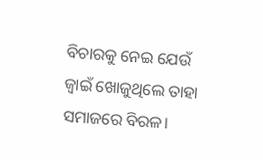ବିଚାରକୁ ନେଇ ଯେଉଁ ଜ୍ୱାଇଁ ଖୋଜୁଥିଲେ ତାହା ସମାଜରେ ବିରଳ।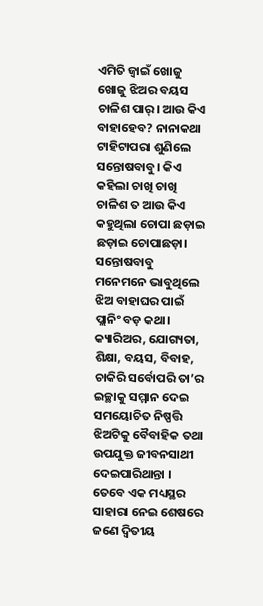ଏମିତି ଜ୍ୱାଇଁ ଖୋଜୁ ଖୋଜୁ ଝିଅର ବୟସ ଚାଳିଶ ପାର୍‌। ଆଉ କିଏ ବାହାହେବ? ନାନାକଥା ଟାହିଟାପରା ଶୁଣିଲେ ସନ୍ତୋଷବାବୁ। କିଏ କହିଲା ଚାଖି ଚାଖି ଚାଳିଶ ତ ଆଉ କିଏ କହୁଥିଲା ଚୋପା ଛଡ଼ାଇ ଛଡ଼ାଇ ଚୋପାଛଡ଼ା। ସନ୍ତୋଷବାବୁ ମନେମନେ ଭାବୁଥିଲେ ଝିଅ ବାହାଘର ପାଇଁ ପ୍ଲାନିଂ ବଡ଼ କଥା।
କ୍ୟାରିଅର, ଯୋଗ୍ୟତା, ଶିକ୍ଷା, ବୟସ, ବିବାହ, ଚାକିରି ସର୍ବୋପରି ତା’ର ଇଚ୍ଛାକୁ ସମ୍ମାନ ଦେଇ ସମୟୋଚିତ ନିଷ୍ପତ୍ତି ଝିଅଟିକୁ ବୈବାହିକ ତଥା ଉପଯୁକ୍ତ ଜୀବନସାଥୀ ଦେଇପାରିଥାନ୍ତା । ତେବେ ଏକ ମଧ୍ୟସ୍ଥର ସାହାରା ନେଇ ଶେଷରେ ଜଣେ ଦ୍ୱିତୀୟ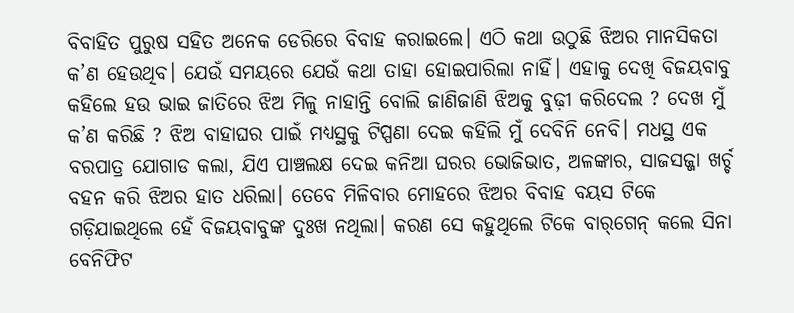ବିବାହିତ ପୁରୁଷ ସହିତ ଅନେକ ଡେରିରେ ବିବାହ କରାଇଲେ। ଏଠି କଥା ଉଠୁଛି ଝିଅର ମାନସିକତା କ’ଣ ହେଉଥିବ। ଯେଉଁ ସମୟରେ ଯେଉଁ କଥା ତାହା ହୋଇପାରିଲା ନାହିଁ। ଏହାକୁ ଦେଖି ବିଜୟବାବୁ କହିଲେ ହଉ ଭାଇ ଜାତିରେ ଝିଅ ମିଳୁ ନାହାନ୍ତି ବୋଲି ଜାଣିଜାଣି ଝିଅକୁ ବୁଢ଼ୀ କରିଦେଲ ? ଦେଖ ମୁଁ କ’ଣ କରିଛି ? ଝିଅ ବାହାଘର ପାଇଁ ମଧ୍ୟସ୍ଥକୁ ଟିପ୍ପଣା ଦେଇ କହିଲି ମୁଁ ଦେବିନି ନେବି। ମଧସ୍ଥ ଏକ ବରପାତ୍ର ଯୋଗାଡ କଲା, ଯିଏ ପାଞ୍ଚଲକ୍ଷ ଦେଇ କନିଆ ଘରର ଭୋଜିଭାତ, ଅଳଙ୍କାର, ସାଜସଜ୍ଜା ଖର୍ଚ୍ଚ ବହନ କରି ଝିଅର ହାତ ଧରିଲା। ତେବେ ମିଳିବାର ମୋହରେ ଝିଅର ବିବାହ ବୟସ ଟିକେ ଗଡ଼ିଯାଇଥିଲେ ହେଁ ବିଜୟବାବୁଙ୍କ ଦୁଃଖ ନଥିଲା। କରଣ ସେ କହୁଥିଲେ ଟିକେ ବାର୍‌ଗେନ୍‌ କଲେ ସିନା ବେନିଫିଟ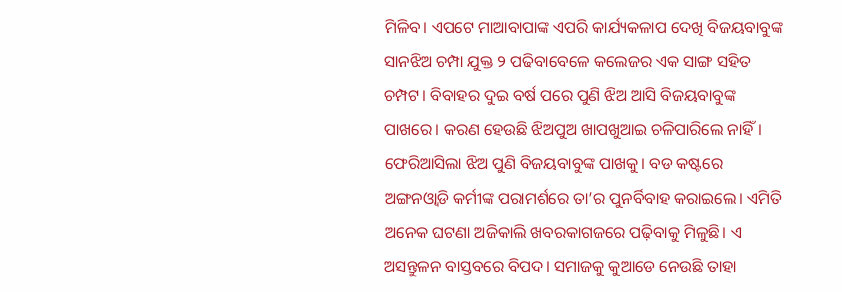ମିଳିବ। ଏପଟେ ମାଆବାପାଙ୍କ ଏପରି କାର୍ଯ୍ୟକଳାପ ଦେଖି ବିଜୟବାବୁଙ୍କ ସାନଝିଅ ଚମ୍ପା ଯୁକ୍ତ ୨ ପଢିବାବେଳେ କଲେଜର ଏକ ସାଙ୍ଗ ସହିତ ଚମ୍ପଟ। ବିବାହର ଦୁଇ ବର୍ଷ ପରେ ପୁଣି ଝିଅ ଆସି ବିଜୟବାବୁଙ୍କ ପାଖରେ। କରଣ ହେଉଛି ଝିଅପୁଅ ଖାପଖୁଆଇ ଚଳିପାରିଲେ ନାହିଁ। ଫେରିଆସିଲା ଝିଅ ପୁଣି ବିଜୟବାବୁଙ୍କ ପାଖକୁ। ବଡ କଷ୍ଟରେ ଅଙ୍ଗନଓ୍ବାଡି କର୍ମୀଙ୍କ ପରାମର୍ଶରେ ତା’ର ପୁନର୍ବିବାହ କରାଇଲେ। ଏମିତି ଅନେକ ଘଟଣା ଅଜିକାଲି ଖବରକାଗଜରେ ପଢ଼ିବାକୁ ମିଳୁଛି। ଏ ଅସନ୍ତୁଳନ ବାସ୍ତବରେ ବିପଦ। ସମାଜକୁ କୁଆଡେ ନେଉଛି ତାହା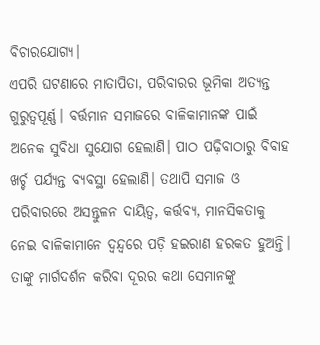ବିଚାରଯୋଗ୍ୟ।
ଏପରି ଘଟଣାରେ ମାତାପିତା, ପରିବାରର ଭୂମିକା ଅତ୍ୟନ୍ତ ଗୁରୁତ୍ୱପୂର୍ଣ୍ଣ। ବର୍ତ୍ତମାନ ସମାଜରେ ବାଳିକାମାନଙ୍କ ପାଇଁ ଅନେକ ସୁବିଧା ସୁଯୋଗ ହେଲାଣି। ପାଠ ପଢ଼ିବାଠାରୁ ବିବାହ ଖର୍ଚ୍ଚ ପର୍ଯ୍ୟନ୍ତ ବ୍ୟବସ୍ଥା ହେଲାଣି। ତଥାପି ସମାଜ ଓ ପରିବାରରେ ଅସନ୍ତୁଳନ ଦାୟିତ୍ୱ, କର୍ତ୍ତବ୍ୟ, ମାନସିକତାକୁ ନେଇ ବାଳିକାମାନେ ଦ୍ୱନ୍ଦ୍ୱରେ ପଡ଼ି ହଇରାଣ ହରକତ ହୁଅନ୍ତି। ତାଙ୍କୁ ମାର୍ଗଦର୍ଶନ କରିବା ଦୂରର କଥା ସେମାନଙ୍କୁ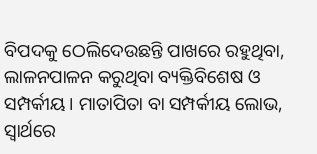ବିପଦକୁ ଠେଲିଦେଉଛନ୍ତି ପାଖରେ ରହୁଥିବା, ଲାଳନପାଳନ କରୁଥିବା ବ୍ୟକ୍ତିବିଶେଷ ଓ ସମ୍ପର୍କୀୟ। ମାତାପିତା ବା ସମ୍ପର୍କୀୟ ଲୋଭ, ସ୍ବାର୍ଥରେ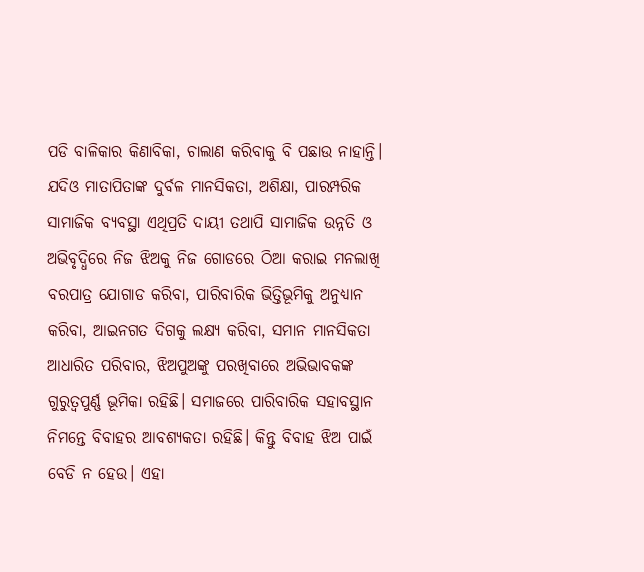ପଡି ବାଳିକାର କିଣାବିକା, ଚାଲାଣ କରିବାକୁ ବି ପଛାଉ ନାହାନ୍ତି। ଯଦିଓ ମାତାପିତାଙ୍କ ଦୁର୍ବଳ ମାନସିକତା, ଅଶିକ୍ଷା, ପାରମ୍ପରିକ ସାମାଜିକ ବ୍ୟବସ୍ଥା ଏଥିପ୍ରତି ଦାୟୀ ତଥାପି ସାମାଜିକ ଉନ୍ନତି ଓ ଅଭିବୃଦ୍ଧିରେ ନିଜ ଝିଅକୁ ନିଜ ଗୋଡରେ ଠିଆ କରାଇ ମନଲାଖି ବରପାତ୍ର ଯୋଗାଡ କରିବା, ପାରିବାରିକ ଭିତ୍ତିଭୂମିକୁ ଅନୁଧ୍ୟାନ କରିବା, ଆଇନଗତ ଦିଗକୁ ଲକ୍ଷ୍ୟ କରିବା, ସମାନ ମାନସିକତା ଆଧାରିତ ପରିବାର, ଝିଅପୁଅଙ୍କୁ ପରଖିବାରେ ଅଭିଭାବକଙ୍କ ଗୁରୁତ୍ୱପୁର୍ଣ୍ଣ ଭୂମିକା ରହିଛି। ସମାଜରେ ପାରିବାରିକ ସହାବସ୍ଥାନ ନିମନ୍ତେ ବିବାହର ଆବଶ୍ୟକତା ରହିଛି। କିନ୍ତୁ ବିବାହ ଝିଅ ପାଇଁ ବେଡି ନ ହେଉ। ଏହା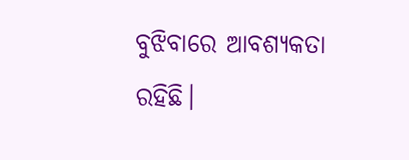ବୁଝିବାରେ ଆବଶ୍ୟକତା ରହିଛି।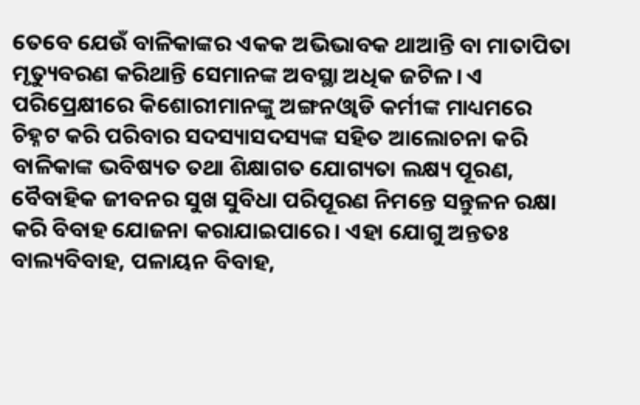ତେବେ ଯେଉଁ ବାଳିକାଙ୍କର ଏକକ ଅଭିଭାବକ ଥାଆନ୍ତି ବା ମାତାପିତା ମୃତ୍ୟୁବରଣ କରିଥାନ୍ତି ସେମାନଙ୍କ ଅବସ୍ଥା ଅଧିକ ଜଟିଳ। ଏ ପରିପ୍ରେକ୍ଷୀରେ କିଶୋରୀମାନଙ୍କୁ ଅଙ୍ଗନଓ୍ବାଡି କର୍ମୀଙ୍କ ମାଧ୍ୟମରେ ଚିହ୍ନଟ କରି ପରିବାର ସଦସ୍ୟାସଦସ୍ୟଙ୍କ ସହିତ ଆଲୋଚନା କରି ବାଳିକାଙ୍କ ଭବିଷ୍ୟତ ତଥା ଶିକ୍ଷାଗତ ଯୋଗ୍ୟତା ଲକ୍ଷ୍ୟ ପୂରଣ, ବୈବାହିକ ଜୀବନର ସୁଖ ସୁବିଧା ପରିପୂରଣ ନିମନ୍ତେ ସନ୍ତୁଳନ ରକ୍ଷା କରି ବିବାହ ଯୋଜନା କରାଯାଇପାରେ। ଏହା ଯୋଗୁ ଅନ୍ତତଃ ବାଲ୍ୟବିବାହ, ପଳାୟନ ବିବାହ,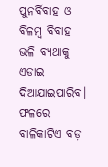ପୁନର୍ବିବାହ ଓ ବିଳମ୍ବ ବିବାହ ଭଳି ବ୍ୟଥାକୁ ଏଡାଇ ଦିଆଯାଇପାରିବ। ଫଳରେ ବାଳିକାଟିଏ ବଡ଼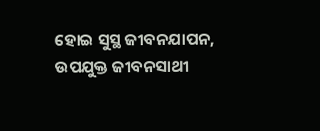ହୋଇ ସୁସ୍ଥ ଜୀବନଯାପନ, ଉପଯୁକ୍ତ ଜୀବନସାଥୀ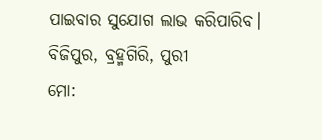ପାଇବାର ସୁଯୋଗ ଲାଭ କରିପାରିବ।
ବିଜିପୁର, ବ୍ରହ୍ମଗିରି, ପୁରୀ
ମୋ: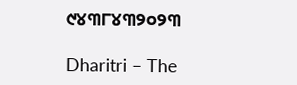୯୪୩୮୪୩୨୦୨୩

Dharitri – The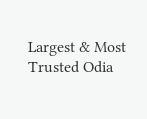Largest & Most Trusted Odia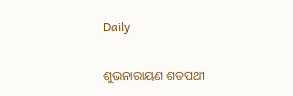Daily

ଶୁଭନାରାୟଣ ଶତପଥୀ